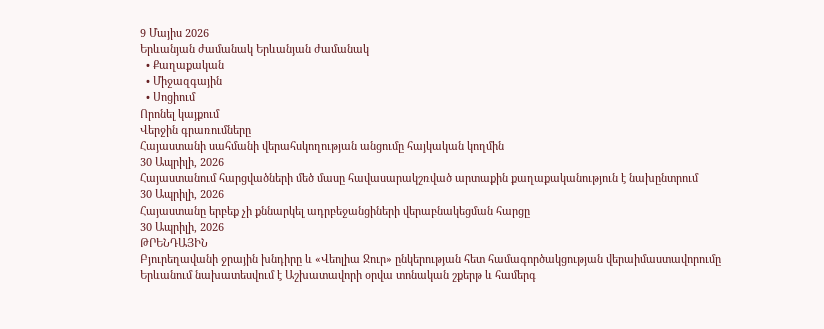9 Մայիս 2026
Երևանյան ժամանակ Երևանյան ժամանակ
  • Քաղաքական
  • Միջազգային
  • Սոցիում
Որոնել կայքում
Վերջին գրառումները
Հայաստանի սահմանի վերահսկողության անցումը հայկական կողմին
30 Ապրիլի, 2026
Հայաստանում հարցվածների մեծ մասը հավասարակշռված արտաքին քաղաքականություն է նախընտրում
30 Ապրիլի, 2026
Հայաստանը երբեք չի քննարկել ադրբեջանցիների վերաբնակեցման հարցը
30 Ապրիլի, 2026
ԹՐԵՆԴԱՅԻՆ
Բյուրեղավանի ջրային խնդիրը և «Վեոլիա Ջուր» ընկերության հետ համագործակցության վերաիմաստավորումը
Երևանում նախատեսվում է Աշխատավորի օրվա տոնական շքերթ և համերգ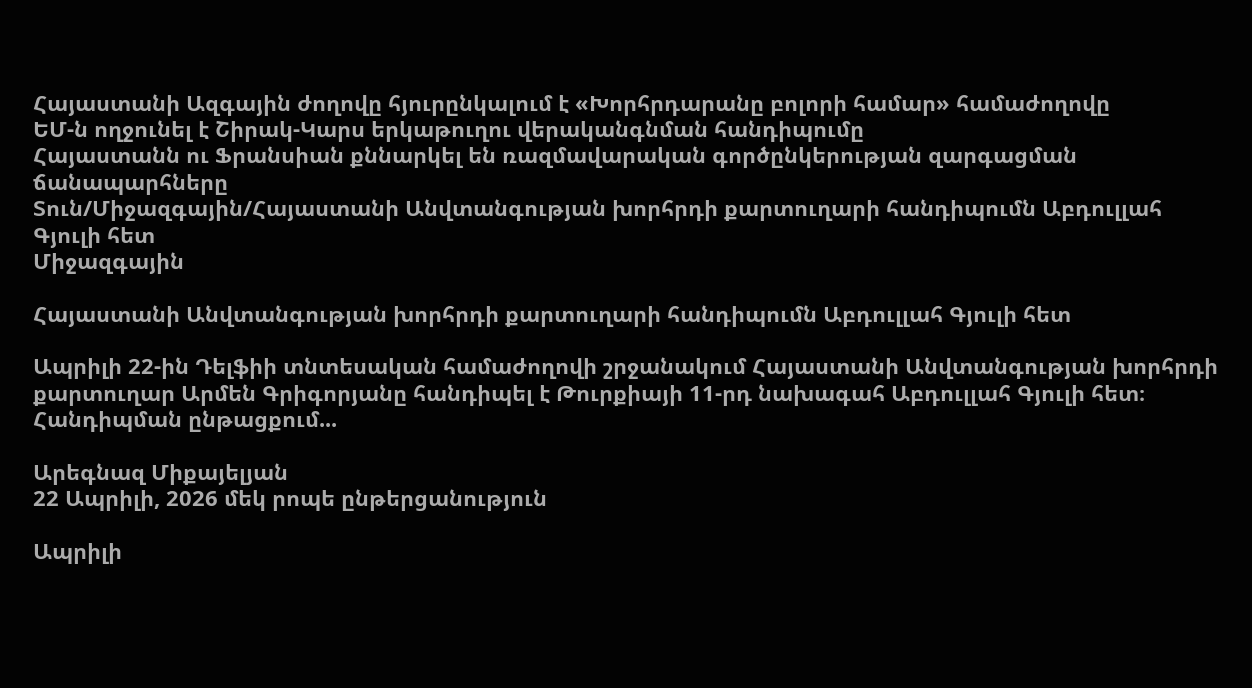Հայաստանի Ազգային ժողովը հյուրընկալում է «Խորհրդարանը բոլորի համար» համաժողովը
ԵՄ-ն ողջունել է Շիրակ-Կարս երկաթուղու վերականգնման հանդիպումը
Հայաստանն ու Ֆրանսիան քննարկել են ռազմավարական գործընկերության զարգացման ճանապարհները
Տուն/Միջազգային/Հայաստանի Անվտանգության խորհրդի քարտուղարի հանդիպումն Աբդուլլահ Գյուլի հետ
Միջազգային

Հայաստանի Անվտանգության խորհրդի քարտուղարի հանդիպումն Աբդուլլահ Գյուլի հետ

Ապրիլի 22-ին Դելֆիի տնտեսական համաժողովի շրջանակում Հայաստանի Անվտանգության խորհրդի քարտուղար Արմեն Գրիգորյանը հանդիպել է Թուրքիայի 11-րդ նախագահ Աբդուլլահ Գյուլի հետ։ Հանդիպման ընթացքում...

Արեգնազ Միքայելյան
22 Ապրիլի, 2026 մեկ րոպե ընթերցանություն

Ապրիլի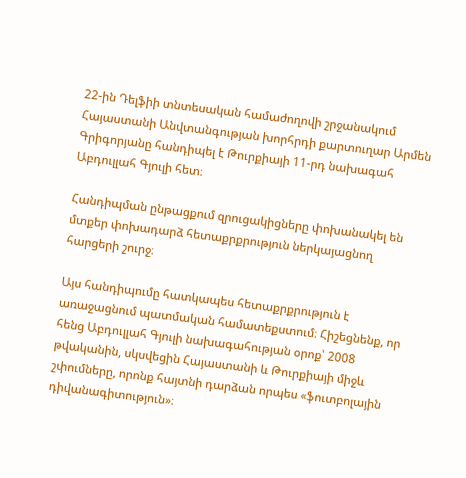22-ին Դելֆիի տնտեսական համաժողովի շրջանակում Հայաստանի Անվտանգության խորհրդի քարտուղար Արմեն Գրիգորյանը հանդիպել է Թուրքիայի 11-րդ նախագահ Աբդուլլահ Գյուլի հետ։

Հանդիպման ընթացքում զրուցակիցները փոխանակել են մտքեր փոխադարձ հետաքրքրություն ներկայացնող հարցերի շուրջ։

Այս հանդիպումը հատկապես հետաքրքրություն է առաջացնում պատմական համատեքստում։ Հիշեցնենք, որ հենց Աբդուլլահ Գյուլի նախագահության օրոք՝ 2008 թվականին, սկսվեցին Հայաստանի և Թուրքիայի միջև շփումները, որոնք հայտնի դարձան որպես «ֆուտբոլային դիվանագիտություն»։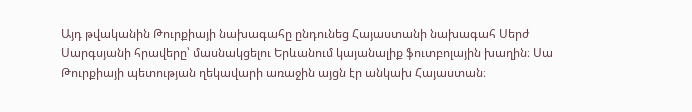Այդ թվականին Թուրքիայի նախագահը ընդունեց Հայաստանի նախագահ Սերժ Սարգսյանի հրավերը՝ մասնակցելու Երևանում կայանալիք ֆուտբոլային խաղին։ Սա Թուրքիայի պետության ղեկավարի առաջին այցն էր անկախ Հայաստան։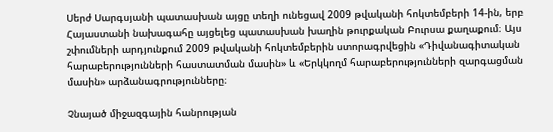Սերժ Սարգսյանի պատասխան այցը տեղի ունեցավ 2009 թվականի հոկտեմբերի 14-ին, երբ Հայաստանի նախագահը այցելեց պատասխան խաղին թուրքական Բուրսա քաղաքում։ Այս շփումների արդյունքում 2009 թվականի հոկտեմբերին ստորագրվեցին «Դիվանագիտական հարաբերությունների հաստատման մասին» և «Երկկողմ հարաբերությունների զարգացման մասին» արձանագրությունները։

Չնայած միջազգային հանրության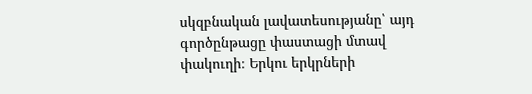սկզբնական լավատեսությանը՝ այդ գործընթացը փաստացի մտավ փակուղի։ Երկու երկրների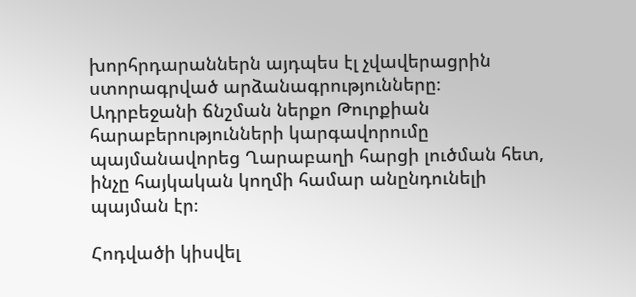խորհրդարաններն այդպես էլ չվավերացրին ստորագրված արձանագրությունները։ Ադրբեջանի ճնշման ներքո Թուրքիան հարաբերությունների կարգավորումը պայմանավորեց Ղարաբաղի հարցի լուծման հետ, ինչը հայկական կողմի համար անընդունելի պայման էր։

Հոդվածի կիսվել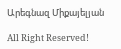Արեգնազ Միքայելյան

All Right Reserved!